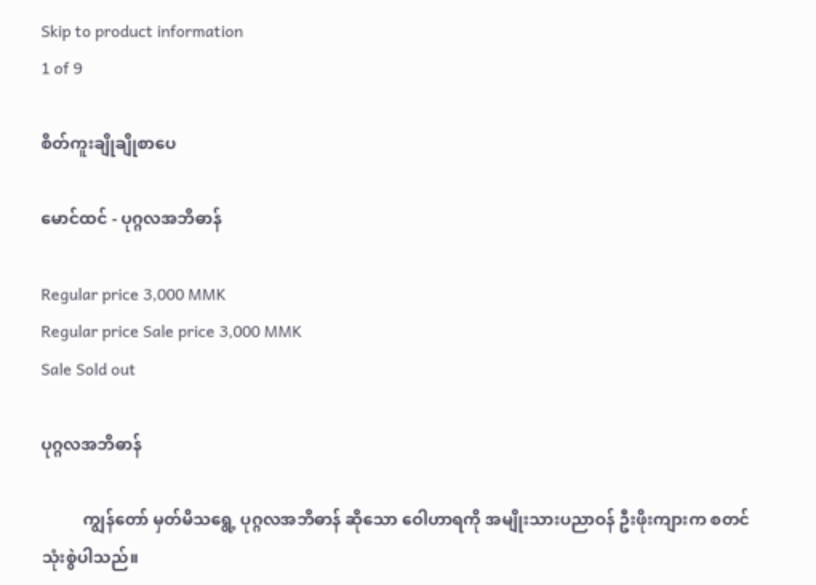Skip to product information
1 of 9

စိတ်ကူးချိုချိုစာပေ

မောင်ထင် - ပုဂ္ဂလအဘိဓာန်

Regular price 3,000 MMK
Regular price Sale price 3,000 MMK
Sale Sold out

ပုဂ္ဂလအဘိဓာန်

          ကျွန်တော် မှတ်မိသရွေ့ ပုဂ္ဂလအဘိဓာန် ဆိုသော ဝေါဟာရကို အမျိုးသားပညာဝန် ဦးဖိုးကျားက စတင် သုံးစွဲပါသည်။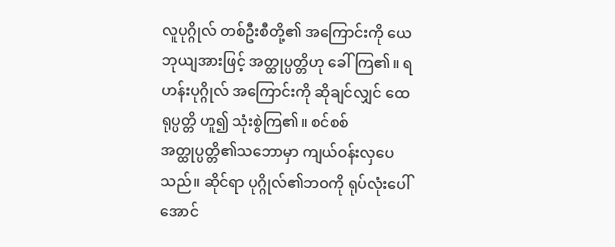လူပုဂ္ဂိုလ် တစ်ဦးစီတို့၏ အကြောင်းကို ယေဘုယျအားဖြင့် အတ္ထုပ္ပတ္တိဟု ခေါ်ကြ၏။ ရဟန်းပုဂ္ဂိုလ် အကြောင်းကို ဆိုချင်လျှင် ထေရုပ္ပတ္တိ ဟူ၍ သုံးစွဲကြ၏။ စင်စစ် အတ္ထုပ္ပတ္တိ၏သဘောမှာ ကျယ်ဝန်းလှပေသည်။ ဆိုင်ရာ ပုဂ္ဂိုလ်၏ဘဝကို ရုပ်လုံးပေါ်အောင်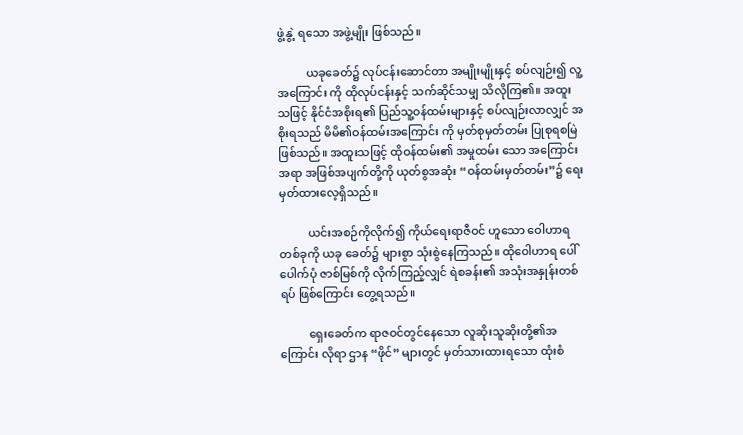ဖွဲ့နွဲ့ ရသော အဖွဲ့မျိုး ဖြစ်သည်။

          ယခုခေတ်၌ လုပ်ငန်းဆောင်တာ အမျိုးမျိုးနှင့် စပ်လျဉ်း၍ လူ့အကြောင်း ကို ထိုလုပ်ငန်းနှင့် သက်ဆိုင်သမျှ သိလိုကြ၏။ အထူးသဖြင့် နိုင်ငံအစိုးရ၏ ပြည်သူ့ဝန်ထမ်းများနှင့် စပ်လျဉ်းလာလျှင် အစိုးရသည် မိမိ၏ဝန်ထမ်းအကြောင်း ကို မှတ်စုမှတ်တမ်း ပြုစုရစမြဲ ဖြစ်သည်။ အထူးသဖြင့် ထိုဝန်ထမ်း၏ အမှုထမ်း သော အကြောင်းအရာ အဖြစ်အပျက်တို့ကို ယုတ်စွအဆုံး “ဝန်ထမ်းမှတ်တမ်း”၌ ရေးမှတ်ထားလေ့ရှိသည်။

          ယင်းအစဉ်ကိုလိုက်၍ ကိုယ်ရေးရာဇီဝင် ဟူသော ဝေါဟာရတစ်ခုကို ယခု ခေတ်၌ များစွာ သုံးစွဲနေကြသည်။ ထိုဝေါဟာရ ပေါ်ပေါက်ပုံ ဇာစ်မြစ်ကို လိုက်ကြည့်လျှင် ရဲစခန်း၏ အသုံးအနှုန်းတစ်ရပ် ဖြစ်ကြောင်း တွေ့ရသည်။

          ရှေးခေတ်က ရာဇဝင်တွင်နေသော လူဆိုးသူဆိုးတို့၏အကြောင်း လိုရာ ဌာန “ဖိုင်” များတွင် မှတ်သားထားရသော ထုံးစံ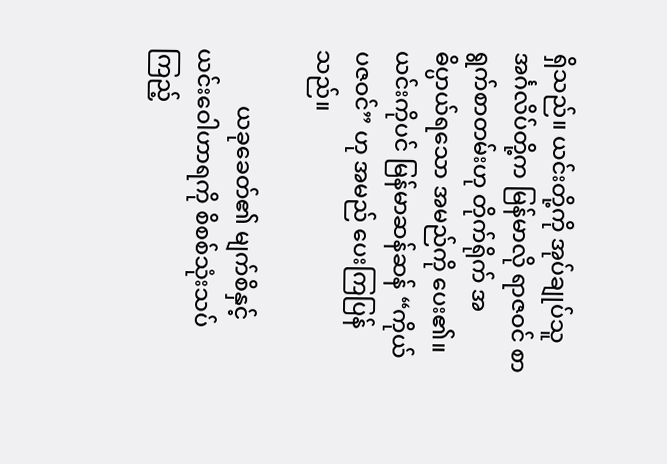ရှိသည်။ ယင်းတို့ကို အုပ်ချုပ်သူ အင်္ဂလိပ်တို့က မြန်မာလို ရာဇဝင် စာရွက်စာတမ်းဟု တိုက်ရိုက် အဓိပ္ပာယ်ရသော အမည်ကို ပေး၏။ ယင်းကိုပင် မြန်မာဆန်ဆန် “ကိုယ်ပဇဝင်” ဟု အမည် ပေးကြပြန်သည်။

          ယခုခေတ်၏ မျက်စိနှင့် ယင်းဝေါဟာရကို စိစစ်သုံးသပ်ကြည့်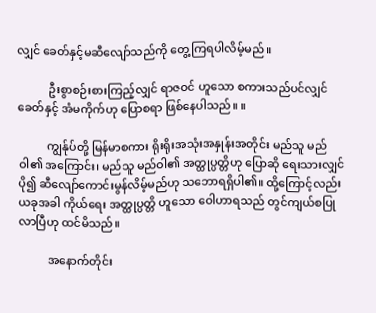လျှင် ခေတ်နှင့်မဆီလျော်သည်ကို တွေ့ကြရပါလိမ့်မည်။

           ဦးစွာစဉ်းစားကြည့်လျှင် ရာဇဝင် ဟူသော စကားသည်ပင်လျှင် ခေတ်နှင့် အံမကိုက်ဟု ပြောစရာ ဖြစ်နေပါသည်။ ။

          ကျွန်ုပ်တို့ မြန်မာစကား ရိုးရိုးအသုံးအနှုန်းအတိုင်း မည်သူ မည်ဝါ၏ အကြောင်း၊ မည်သူ မည်ဝါ၏ အတ္ထုပ္ပတ္တိဟု ပြောဆို ရေးသားလျှင် ပို၍ ဆီလျော်ကောင်းမွန်လိမ့်မည်ဟု သဘောရရှိပါ၏။ ထို့ကြောင့်လည်း ယခုအခါ ကိုယ်ရေး အတ္ထုပ္ပတ္တိ ဟူသော ဝေါဟာရသည် တွင်ကျယ်စပြုလာပြီဟု ထင်မိသည်။

          အနောက်တိုင်း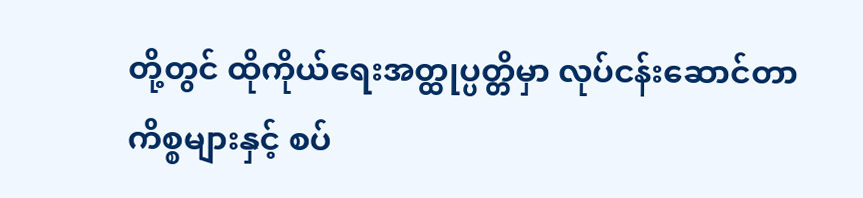တို့တွင် ထိုကိုယ်ရေးအတ္ထုပ္ပတ္တိမှာ လုပ်ငန်းဆောင်တာ ကိစ္စများနှင့် စပ်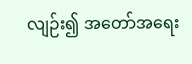လျဉ်း၍ အတော်အရေး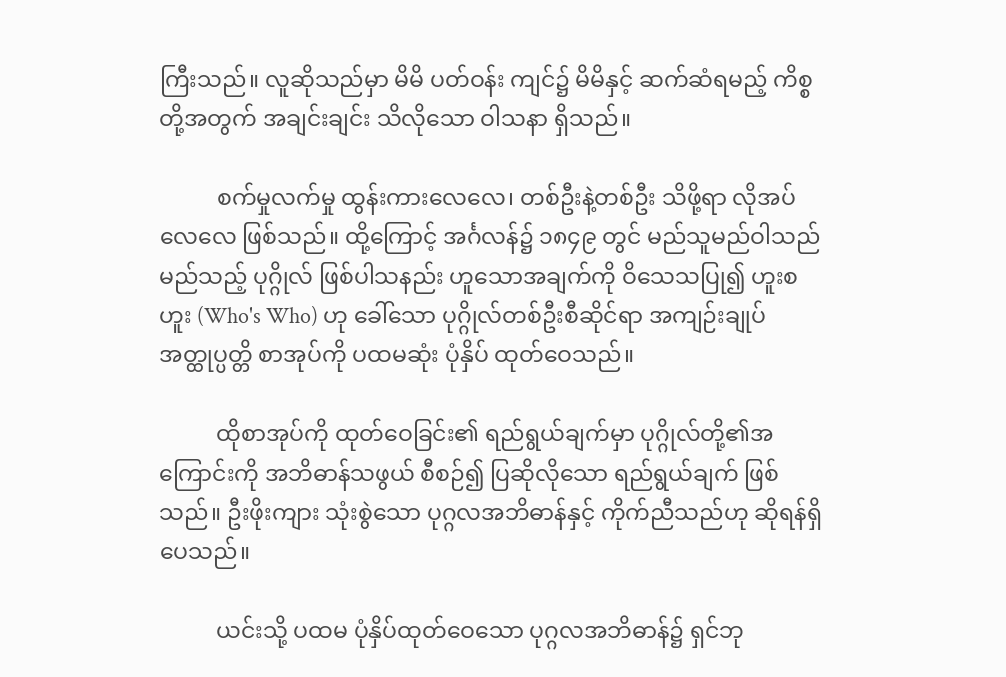ကြီးသည်။ လူဆိုသည်မှာ မိမိ ပတ်ဝန်း ကျင်၌ မိမိနှင့် ဆက်ဆံရမည့် ကိစ္စတို့အတွက် အချင်းချင်း သိလိုသော ဝါသနာ ရှိသည်။

          စက်မှုလက်မှု ထွန်းကားလေလေ၊ တစ်ဦးနဲ့တစ်ဦး သိဖို့ရာ လိုအပ်လေလေ ဖြစ်သည်။ ထို့ကြောင့် အင်္ဂလန်၌ ၁၈၄၉ တွင် မည်သူမည်ဝါသည် မည်သည့် ပုဂ္ဂိုလ် ဖြစ်ပါသနည်း ဟူသောအချက်ကို ဝိသေသပြု၍ ဟူးစဟူး (Who's Who) ဟု ခေါ်သော ပုဂ္ဂိုလ်တစ်ဦးစီဆိုင်ရာ အကျဉ်းချုပ် အတ္ထုပ္ပတ္တိ စာအုပ်ကို ပထမဆုံး ပုံနှိပ် ထုတ်ဝေသည်။

          ထိုစာအုပ်ကို ထုတ်ဝေခြင်း၏ ရည်ရွယ်ချက်မှာ ပုဂ္ဂိုလ်တို့၏အကြောင်းကို အဘိဓာန်သဖွယ် စီစဉ်၍ ပြဆိုလိုသော ရည်ရွယ်ချက် ဖြစ်သည်။ ဦးဖိုးကျား သုံးစွဲသော ပုဂ္ဂလအဘိဓာန်နှင့် ကိုက်ညီသည်ဟု ဆိုရန်ရှိပေသည်။

          ယင်းသို့ ပထမ ပုံနှိပ်ထုတ်ဝေသော ပုဂ္ဂလအဘိဓာန်၌ ရှင်ဘု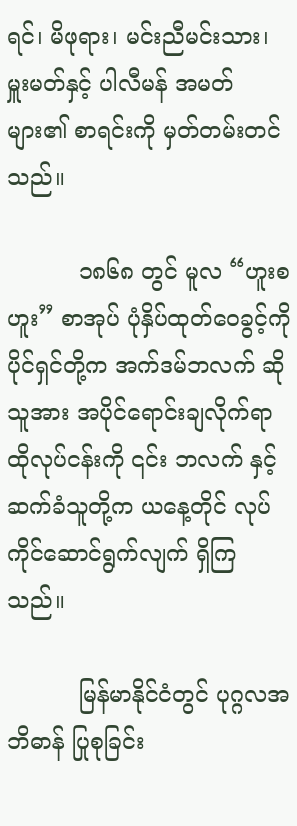ရင်၊ မိဖုရား၊ မင်းညီမင်းသား၊ မှူးမတ်နှင့် ပါလီမန် အမတ်များ၏ စာရင်းကို မှတ်တမ်းတင် သည်။

          ၁၈၆၈ တွင် မူလ “ဟူးစဟူး” စာအုပ် ပုံနှိပ်ထုတ်ဝေခွင့်ကို ပိုင်ရှင်တို့က အက်ဒမ်ဘလက် ဆိုသူအား အပိုင်ရောင်းချလိုက်ရာ ထိုလုပ်ငန်းကို ၎င်း ဘလက် နှင့် ဆက်ခံသူတို့က ယနေ့တိုင် လုပ်ကိုင်ဆောင်ရွက်လျက် ရှိကြသည်။

          မြန်မာနိုင်ငံတွင် ပုဂ္ဂလအဘိဓာန် ပြုစုခြင်း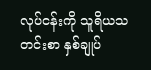လုပ်ငန်းကို သူရိယသတင်းစာ နှစ်ချုပ်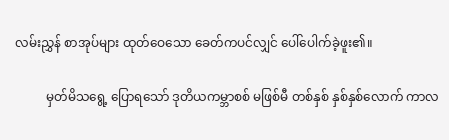လမ်းညွှန် စာအုပ်များ ထုတ်ဝေသော ခေတ်ကပင်လျှင် ပေါ်ပေါက်ခဲ့ဖူး၏။

          မှတ်မိသရွေ့ ပြောရသော် ဒုတိယကမ္ဘာစစ် မဖြစ်မီ တစ်နှစ် နှစ်နှစ်လောက် ကာလ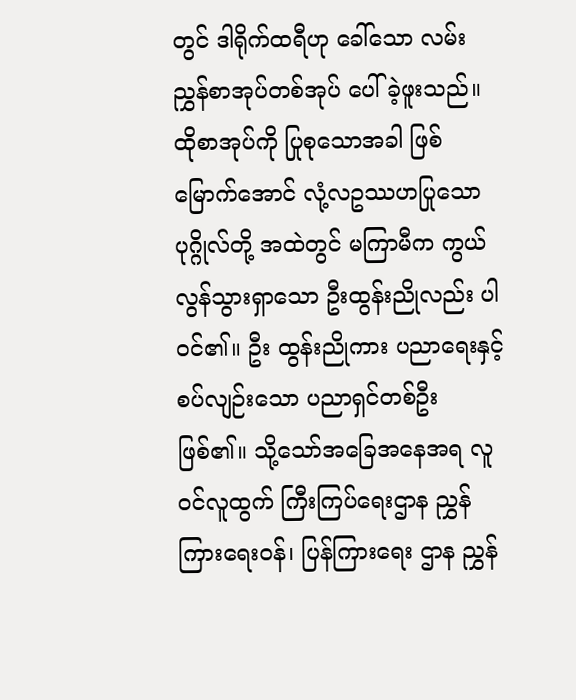တွင် ဒါရိုက်ထရီဟု ခေါ်သော လမ်းညွှန်စာအုပ်တစ်အုပ် ပေါ်ခဲ့ဖူးသည်။ ထိုစာအုပ်ကို ပြုစုသောအခါ ဖြစ်မြောက်အောင် လုံ့လဥဿဟပြုသော ပုဂ္ဂိုလ်တို့ အထဲတွင် မကြာမီက ကွယ်လွန်သွားရှာသော ဦးထွန်းညိုလည်း ပါဝင်၏။ ဦး ထွန်းညိုကား ပညာရေးနှင့် စပ်လျဉ်းသော ပညာရှင်တစ်ဦး ဖြစ်၏။ သို့သော်အခြေအနေအရ လူဝင်လူထွက် ကြီးကြပ်ရေးဌာန ညွှန်ကြားရေးဝန်၊ ပြန်ကြားရေး ဌာန ညွှန်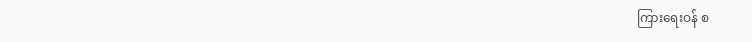ကြားရေးဝန် စ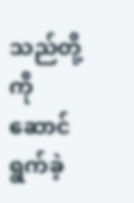သည်တို့ကို ဆောင်ရွက်ခဲ့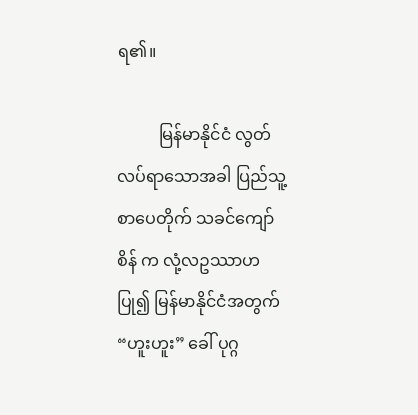ရ၏။

          မြန်မာနိုင်ငံ လွတ်လပ်ရာသောအခါ ပြည်သူ့စာပေတိုက် သခင်ကျော်စိန် က လုံ့လဥဿာဟပြု၍ မြန်မာနိုင်ငံအတွက် “ဟူးဟူး” ခေါ် ပုဂ္ဂ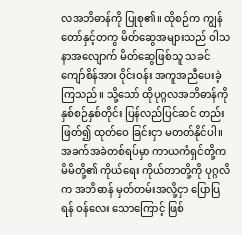လအဘိဓာန်ကို ပြုစု၏။ ထိုစဉ်က ကျွန်တော်နှင့်တကွ မိတ်ဆွေအများသည် ဝါသနာအလျောက် မိတ်ဆွေဖြစ်သူ သခင်ကျော်စိန်အား ဝိုင်းဝန်း အကူအညီပေးခဲ့ကြသည်။ သို့သော် ထိုပုဂ္ဂလအဘိဓာန်ကို နှစ်စဉ်နှစ်တိုင်း ပြန်လည်ပြင်ဆင် တည်းဖြတ်၍ ထုတ်ဝေ ခြင်းငှာ မတတ်နိုင်ပါ။ အခက်အခဲတစ်ရပ်မှာ ကာယကံရှင်တို့က မိမိတို့၏ ကိုယ်ရေး ကိုယ်တာတို့ကို ပုဂ္ဂလိက အဘိဓာန် မှတ်တမ်းအလို့ငှာ ပြောပြရန် ဝန်လေး သောကြောင့် ဖြစ်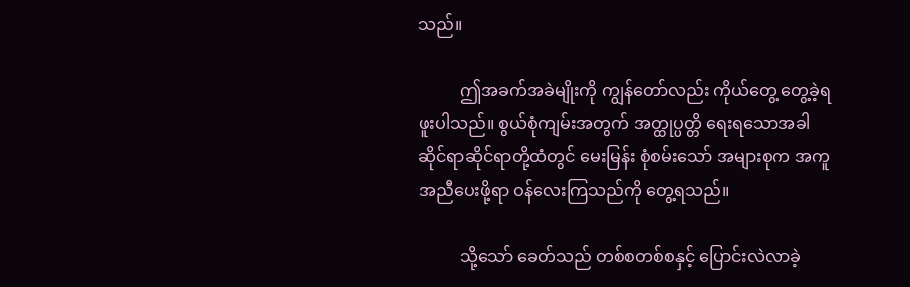သည်။

          ဤအခက်အခဲမျိုးကို ကျွန်တော်လည်း ကိုယ်တွေ့ တွေ့ခဲ့ရဖူးပါသည်။ စွယ်စုံကျမ်းအတွက် အတ္ထုပ္ပတ္တိ ရေးရသောအခါ ဆိုင်ရာဆိုင်ရာတို့ထံတွင် မေးမြန်း စုံစမ်းသော် အများစုက အကူအညီပေးဖို့ရာ ဝန်လေးကြသည်ကို တွေ့ရသည်။

          သို့သော် ခေတ်သည် တစ်စတစ်စနှင့် ပြောင်းလဲလာခဲ့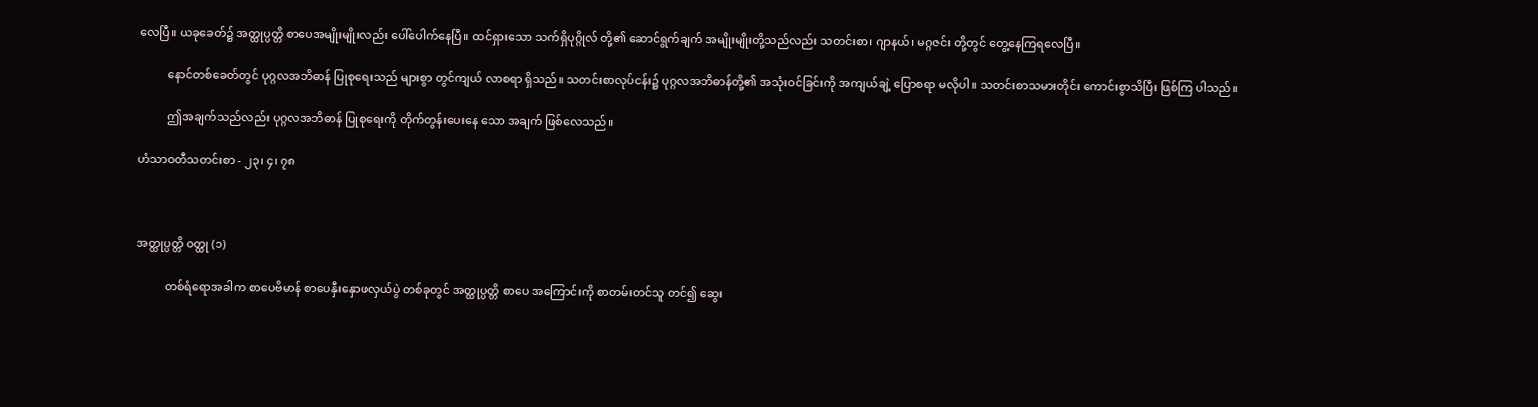လေပြီ။ ယခုခေတ်၌ အတ္ထုပ္ပတ္တိ စာပေအမျိုးမျိုးလည်း ပေါ်ပေါက်နေပြီ။ ထင်ရှားသော သက်ရှိပုဂ္ဂိုလ် တို့၏ ဆောင်ရွက်ချက် အမျိုးမျိုးတို့သည်လည်း သတင်းစာ၊ ဂျာနယ်၊ မဂ္ဂဇင်း တို့တွင် တွေ့နေကြရလေပြီ။

          နောင်တစ်ခေတ်တွင် ပုဂ္ဂလအဘိဓာန် ပြုစုရေးသည် များစွာ တွင်ကျယ် လာစရာ ရှိသည်။ သတင်းစာလုပ်ငန်း၌ ပုဂ္ဂလအဘိဓာန်တို့၏ အသုံးဝင်ခြင်းကို အကျယ်ချဲ့ ပြောစရာ မလိုပါ။ သတင်းစာသမားတိုင်း ကောင်းစွာသိပြီး ဖြစ်ကြ ပါသည်။

          ဤအချက်သည်လည်း ပုဂ္ဂလအဘိဓာန် ပြုစုရေးကို တိုက်တွန်းပေးနေ သော အချက် ဖြစ်လေသည်။

ဟံသာဝတီသတင်းစာ - ၂၃၊ ၄၊ ၇၈



အတ္ထုပ္ပတ္တိ ဝတ္ထု (၁)

          တစ်ရံရောအခါက စာပေဗိမာန် စာပေနှီးနှောဖလှယ်ပွဲ တစ်ခုတွင် အတ္ထုပ္ပတ္တိ စာပေ အကြောင်းကို စာတမ်းတင်သူ တင်၍ ဆွေး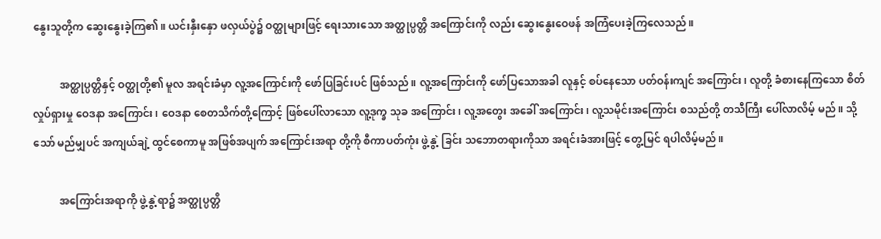နွေးသူတို့က ဆွေးနွေးခဲ့ကြ၏။ ယင်းနှီးနှော ဖလှယ်ပွဲ၌ ဝတ္ထုများဖြင့် ရေးသားသော အတ္ထုပ္ပတ္တိ အကြောင်းကို လည်း ဆွေးနွေးဝေဖန် အကြံပေးခဲ့ကြလေသည်။

          အတ္ထုပ္ပတ္တိနှင့် ဝတ္ထုတို့၏ မူလ အရင်းခံမှာ လူ့အကြောင်းကို ဖော်ပြခြင်းပင် ဖြစ်သည်။ လူ့အကြောင်းကို ဖော်ပြသောအခါ လူနှင့် စပ်နေသော ပတ်ဝန်းကျင် အကြောင်း၊ လူတို့ ခံစားနေကြသော စိတ်လှုပ်ရှားမှု ဝေဒနာ အကြောင်း၊ ဝေဒနာ စေတသိက်တို့ကြောင့် ဖြစ်ပေါ်လာသော လူ့ဒုက္ခ သုခ အကြောင်း၊ လူ့အတွေး အခေါ် အကြောင်း၊ လူ့သမိုင်းအကြောင်း စသည်တို့ တသီကြီး ပေါ်လာလိမ့် မည်။ သို့သော် မည်မျှပင် အကျယ်ချဲ့ ထွင်စေကာမူ အဖြစ်အပျက် အကြောင်းအရာ တို့ကို စီကာပတ်ကုံး ဖွဲ့နွဲ့ ခြင်း သဘောတရားကိုသာ အရင်းခံအားဖြင့် တွေ့မြင် ရပါလိမ့်မည်။

          အကြောင်းအရာကို ဖွဲ့နွဲ့ရာ၌ အတ္ထုပ္ပတ္တိ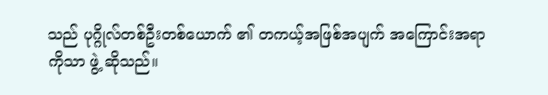သည် ပုဂ္ဂိုလ်တစ်ဦးတစ်ယောက် ၏ တကယ့်အဖြစ်အပျက် အကြောင်းအရာကိုသာ ဖွဲ့ ဆိုသည်။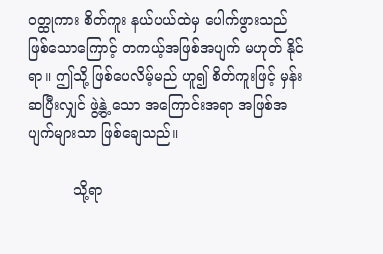ဝတ္ထုကား စိတ်ကူး နယ်ပယ်ထဲမှ ပေါက်ဖွားသည် ဖြစ်သောကြောင့် တကယ့်အဖြစ်အပျက် မဟုတ် နိုင်ရာ။ ဤသို့ ဖြစ်ပေလိမ့်မည် ဟူ၍ စိတ်ကူးဖြင့် မှန်းဆပြီးလျှင် ဖွဲ့နွဲ့ သော အကြောင်းအရာ အဖြစ်အပျက်များသာ ဖြစ်ချေသည်။

          သို့ရာ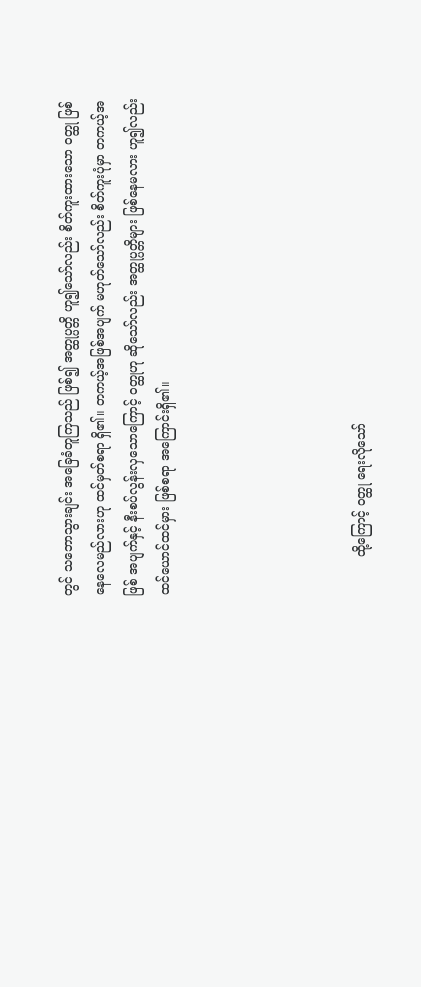တွင် သဘောသွားချင်း အခြေခံတူကြသည် ဖြစ်၍ အတ္ထုပ္ပတ္တိ ဟူ၍သော်လည်း စိတ်ကူးထားသော ဝတ္ထု ဖြစ်နေလေမည်လားဟု ထင်မှတ်စရာ ရှိ၏။ တကယ့်အဖြစ်အပျက် မဟုတ်သော်လည်း စိတ်ကူးပုံမှာ တကယ့်အဖြစ် အပျက်နှင့် နီးစပ်လွန်းလှသောကြောင့် ဝတ္ထုဟု ဆိုသော်လည်း အတ္ထုပ္ပတ္တိများ ဖြစ်နေမလား ဟူ၍လည်း ထင်ယောင်ထင်မှား ဖြစ်စရာ အကြောင်းရှိ၏။





          ထို့ကြောင့် ဝတ္ထု ရေးလိုသော်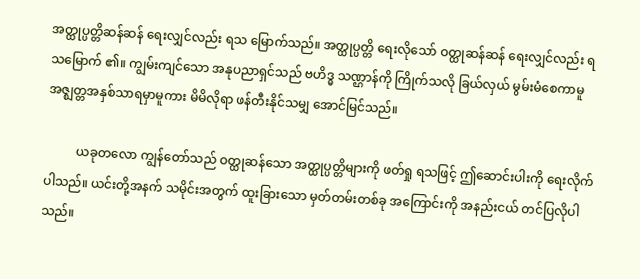အတ္ထုပ္ပတ္တိဆန်ဆန် ရေးလျှင်လည်း ရသ မြောက်သည်။ အတ္ထုပ္ပတ္တိ ရေးလိုသော် ဝတ္ထုဆန်ဆန် ရေးလျှင်လည်း ရသမြောက် ၏။ ကျွမ်းကျင်သော အနုပညာရှင်သည် ဗဟိဒ္ဓ သဏ္ဌာန်ကို ကြိုက်သလို ခြယ်လှယ် မွမ်းမံစေကာမူ အဇ္ဈတ္တအနှစ်သာရမှာမူကား မိမိလိုရာ ဖန်တီးနိုင်သမျှ အောင်မြင်သည်။

          ယခုတလော ကျွန်တော်သည် ဝတ္ထုဆန်သော အတ္ထုပ္ပတ္တိများကို ဖတ်ရှု ရသဖြင့် ဤဆောင်းပါးကို ရေးလိုက်ပါသည်။ ယင်းတို့အနက် သမိုင်းအတွက် ထူးခြားသော မှတ်တမ်းတစ်ခု အကြောင်းကို အနည်းငယ် တင်ပြလိုပါသည်။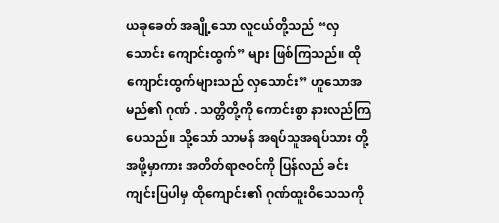ယခုခေတ် အချို့သော လူငယ်တို့သည် “လှသောင်း ကျောင်းထွက်” များ ဖြစ်ကြသည်။ ထိုကျောင်းထွက်များသည် လှသောင်း” ဟူသောအမည်၏ ဂုဏ် . သတ္တိတို့ကို ကောင်းစွာ နားလည်ကြပေသည်။ သို့သော် သာမန် အရပ်သူအရပ်သား တို့အဖို့မှာကား အတိတ်ရာဇဝင်ကို ပြန်လည် ခင်းကျင်းပြပါမှ ထိုကျောင်း၏ ဂုဏ်ထူးဝိသေသကို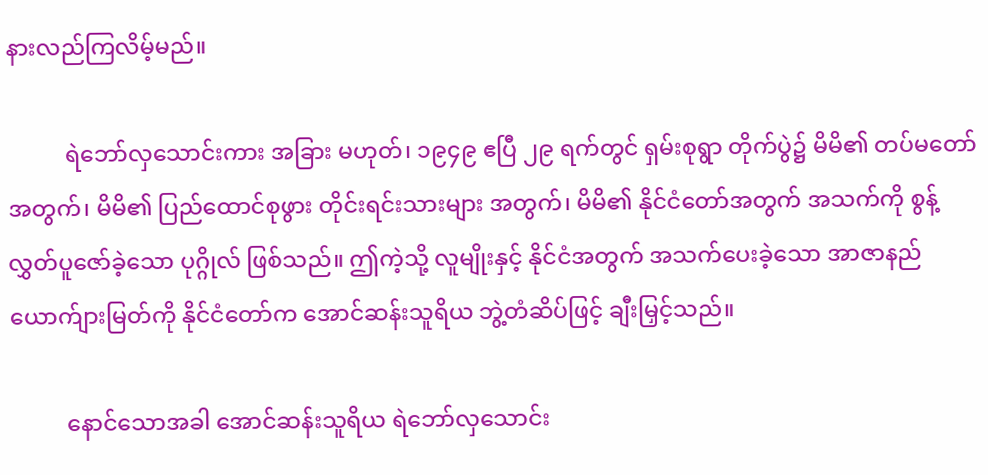နားလည်ကြလိမ့်မည်။

          ရဲဘော်လှသောင်းကား အခြား မဟုတ်၊ ၁၉၄၉ ဧပြီ ၂၉ ရက်တွင် ရှမ်းစုရွာ တိုက်ပွဲ၌ မိမိ၏ တပ်မတော်အတွက်၊ မိမိ၏ ပြည်ထောင်စုဖွား တိုင်းရင်းသားများ အတွက်၊ မိမိ၏ နိုင်ငံတော်အတွက် အသက်ကို စွန့်လွှတ်ပူဇော်ခဲ့သော ပုဂ္ဂိုလ် ဖြစ်သည်။ ဤကဲ့သို့ လူမျိုးနှင့် နိုင်ငံအတွက် အသက်ပေးခဲ့သော အာဇာနည် ယောက်ျားမြတ်ကို နိုင်ငံတော်က အောင်ဆန်းသူရိယ ဘွဲ့တံဆိပ်ဖြင့် ချီးမြှင့်သည်။

          နောင်သောအခါ အောင်ဆန်းသူရိယ ရဲဘော်လှသောင်း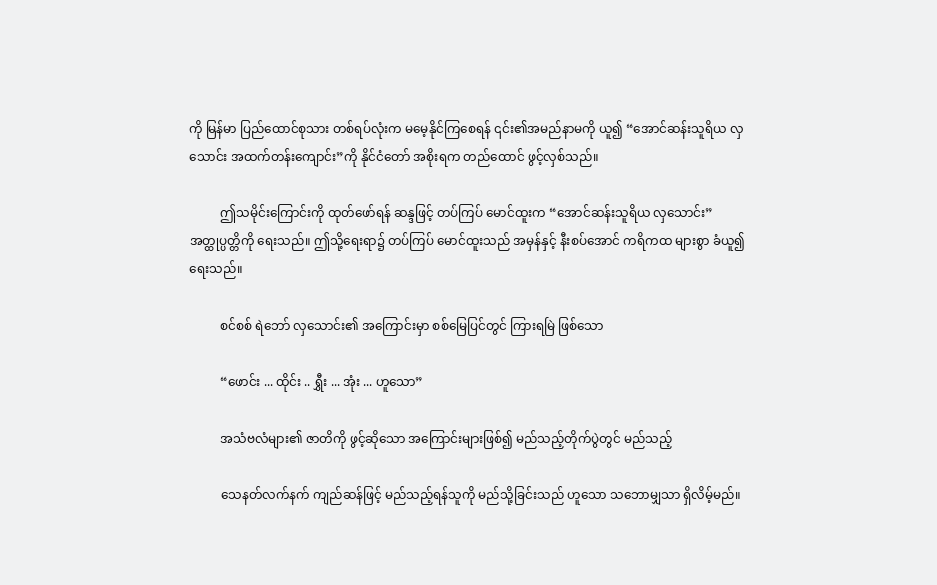ကို မြန်မာ ပြည်ထောင်စုသား တစ်ရပ်လုံးက မမေ့နိုင်ကြစေရန် ၎င်း၏အမည်နာမကို ယူ၍ “အောင်ဆန်းသူရိယ လှသောင်း အထက်တန်းကျောင်း”ကို နိုင်ငံတော် အစိုးရက တည်ထောင် ဖွင့်လှစ်သည်။

          ဤသမိုင်းကြောင်းကို ထုတ်ဖော်ရန် ဆန္ဒဖြင့် တပ်ကြပ် မောင်ထူးက “အောင်ဆန်းသူရိယ လှသောင်း” အတ္ထုပ္ပတ္တိကို ရေးသည်။ ဤသို့ရေးရာ၌ တပ်ကြပ် မောင်ထူးသည် အမှန်နှင့် နီးစပ်အောင် ကရိကထ များစွာ ခံယူ၍ ရေးသည်။

          စင်စစ် ရဲဘော် လှသောင်း၏ အကြောင်းမှာ စစ်မြေပြင်တွင် ကြားရမြဲ ဖြစ်သော

          “ဖောင်း ... ထိုင်း .. ရွှီး ... အုံး ... ဟူသော”

          အသံဗလံများ၏ ဇာတိကို ဖွင့်ဆိုသော အကြောင်းများဖြစ်၍ မည်သည့်တိုက်ပွဲတွင် မည်သည့်

          သေနတ်လက်နက် ကျည်ဆန်ဖြင့် မည်သည့်ရန်သူကို မည်သို့ခြင်းသည် ဟူသော သဘောမျှသာ ရှိလိမ့်မည်။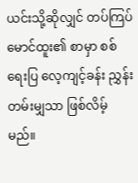ယင်းသို့ဆိုလျှင် တပ်ကြပ် မောင်ထူး၏ စာမှာ စစ်ရေးပြ လေ့ကျင့်ခန်း ညွှန်းတမ်းမျှသာ ဖြစ်လိမ့်မည်။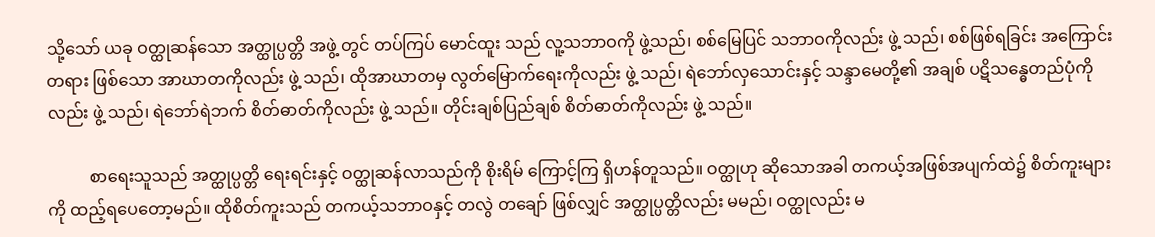သို့သော် ယခု ဝတ္ထုဆန်သော အတ္ထုပ္ပတ္တိ အဖွဲ့ တွင် တပ်ကြပ် မောင်ထူး သည် လူ့သဘာဝကို ဖွဲ့သည်၊ စစ်မြေပြင် သဘာဝကိုလည်း ဖွဲ့ သည်၊ စစ်ဖြစ်ရခြင်း အကြောင်းတရား ဖြစ်သော အာဃာတကိုလည်း ဖွဲ့ သည်၊ ထိုအာဃာတမှ လွတ်မြောက်ရေးကိုလည်း ဖွဲ့ သည်၊ ရဲဘော်လှသောင်းနှင့် သန္ဒာမေတို့၏ အချစ် ပဋိသန္ဓေတည်ပုံကိုလည်း ဖွဲ့ သည်၊ ရဲဘော်ရဲဘက် စိတ်ဓာတ်ကိုလည်း ဖွဲ့ သည်။ တိုင်းချစ်ပြည်ချစ် စိတ်ဓာတ်ကိုလည်း ဖွဲ့ သည်။

          စာရေးသူသည် အတ္ထုပ္ပတ္တိ ရေးရင်းနှင့် ဝတ္ထုဆန်လာသည်ကို စိုးရိမ် ကြောင့်ကြ ရှိဟန်တူသည်။ ဝတ္ထုဟု ဆိုသောအခါ တကယ့်အဖြစ်အပျက်ထဲ၌ စိတ်ကူးများကို ထည့်ရပေတော့မည်။ ထိုစိတ်ကူးသည် တကယ့်သဘာဝနှင့် တလွဲ တချော် ဖြစ်လျှင် အတ္ထုပ္ပတ္တိလည်း မမည်၊ ဝတ္ထုလည်း မ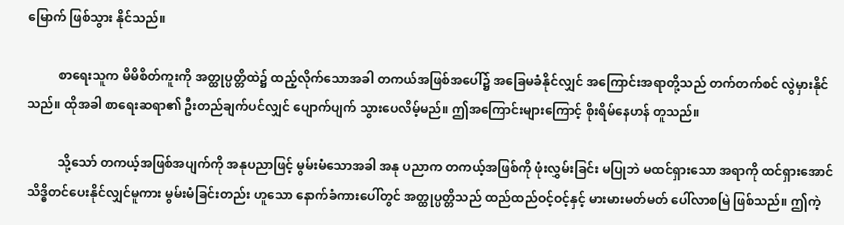မြောက် ဖြစ်သွား နိုင်သည်။

          စာရေးသူက မိမိစိတ်ကူးကို အတ္ထုပ္ပတ္တိထဲ၌ ထည့်လိုက်သောအခါ တကယ်အဖြစ်အပေါ်၌ အခြေမခံနိုင်လျှင် အကြောင်းအရာတို့သည် တက်တက်စင် လွဲမှားနိုင်သည်။ ထိုအခါ စာရေးဆရာ၏ ဦးတည်ချက်ပင်လျှင် ပျောက်ပျက် သွားပေလိမ့်မည်။ ဤအကြောင်းများကြောင့် စိုးရိမ်နေဟန် တူသည်။

          သို့သော် တကယ့်အဖြစ်အပျက်ကို အနုပညာဖြင့် မွမ်းမံသောအခါ အနု ပညာက တကယ့်အဖြစ်ကို ဖုံးလွှမ်းခြင်း မပြုဘဲ မထင်ရှားသော အရာကို ထင်ရှားအောင် သိဒ္ဓိတင်ပေးနိုင်လျှင်မူကား မွမ်းမံခြင်းတည်း ဟူသော နောက်ခံကားပေါ်တွင် အတ္ထုပ္ပတ္တိသည် ထည်ထည်ဝင့်ဝင့်နှင့် မားမားမတ်မတ် ပေါ်လာစမြဲ ဖြစ်သည်။ ဤကဲ့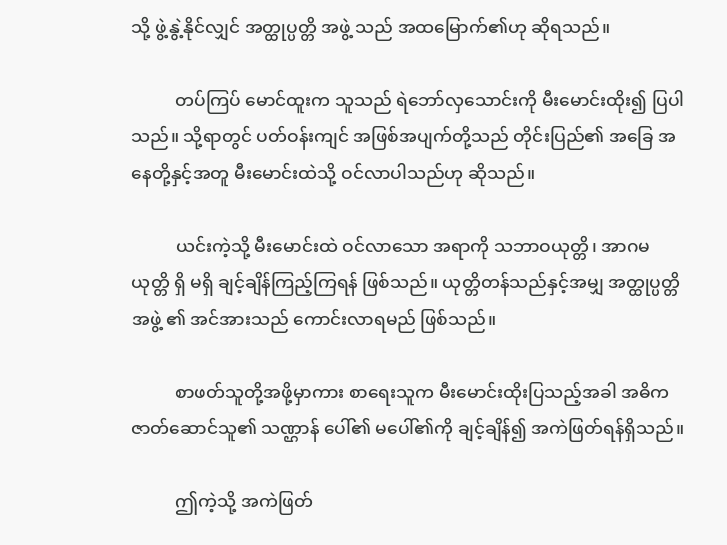သို့ ဖွဲ့နွဲ့နိုင်လျှင် အတ္ထုပ္ပတ္တိ အဖွဲ့ သည် အထမြောက်၏ဟု ဆိုရသည်။

          တပ်ကြပ် မောင်ထူးက သူသည် ရဲဘော်လှသောင်းကို မီးမောင်းထိုး၍ ပြပါသည်။ သို့ရာတွင် ပတ်ဝန်းကျင် အဖြစ်အပျက်တို့သည် တိုင်းပြည်၏ အခြေ အနေတို့နှင့်အတူ မီးမောင်းထဲသို့ ဝင်လာပါသည်ဟု ဆိုသည်။

          ယင်းကဲ့သို့ မီးမောင်းထဲ ဝင်လာသော အရာကို သဘာဝယုတ္တိ၊ အာဂမ ယုတ္တိ ရှိ မရှိ ချင့်ချိန်ကြည့်ကြရန် ဖြစ်သည်။ ယုတ္တိတန်သည်နှင့်အမျှ အတ္ထုပ္ပတ္တိ အဖွဲ့ ၏ အင်အားသည် ကောင်းလာရမည် ဖြစ်သည်။

          စာဖတ်သူတို့အဖို့မှာကား စာရေးသူက မီးမောင်းထိုးပြသည့်အခါ အဓိက ဇာတ်ဆောင်သူ၏ သဏ္ဌာန် ပေါ်၏ မပေါ်၏ကို ချင့်ချိန်၍ အကဲဖြတ်ရန်ရှိသည်။

          ဤကဲ့သို့ အကဲဖြတ်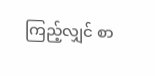ကြည့်လျှင် စာ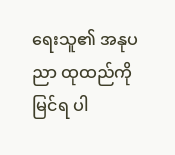ရေးသူ၏ အနုပညာ ထုထည်ကို မြင်ရ ပါ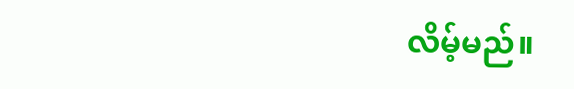လိမ့်မည်။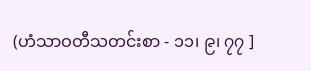(ဟံသာဝတီသတင်းစာ - ၁၁၊ ၉၊ ၇၇ ]